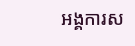អង្គការស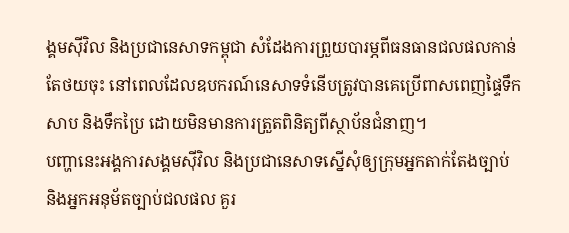ង្គមស៊ីវិល និងប្រជានេសាទកម្ពុជា សំដែងការព្រួយបារម្ភពីធនធានជលផលកាន់តែថយចុះ នៅពេលដែលឧបករណ៍នេសាទទំនើបត្រូវបានគេប្រើពាសពេញផ្ទៃទឹកសាប និងទឹកប្រៃ ដោយមិនមានការត្រួតពិនិត្យពីស្ថាប័នជំនាញ។
បញ្ហានេះអង្គការសង្គមស៊ីវិល និងប្រជានេសាទស្នើសុំឲ្យក្រុមអ្នកតាក់តែងច្បាប់ និងអ្នកអនុម័តច្បាប់ជលផល គួរ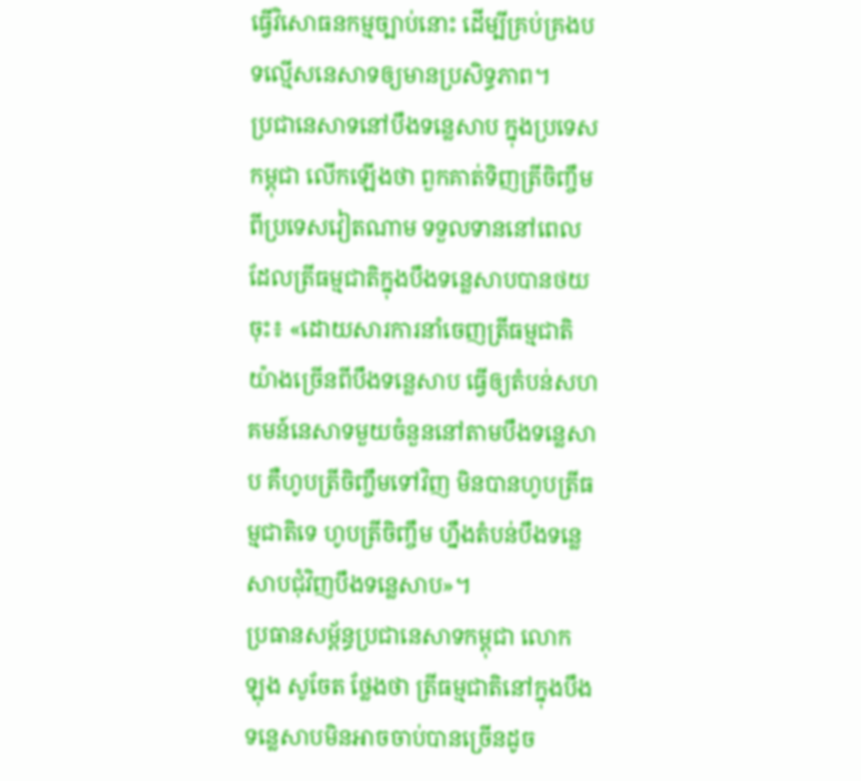ធ្វើវិសោធនកម្មច្បាប់នោះ ដើម្បីគ្រប់គ្រងបទល្មើសនេសាទឲ្យមានប្រសិទ្ធភាព។
ប្រជានេសាទនៅបឹងទន្លេសាប ក្នុងប្រទេសកម្ពុជា លើកឡើងថា ពួកគាត់ទិញត្រីចិញ្ចឹមពីប្រទេសវៀតណាម ទទួលទាននៅពេលដែលត្រីធម្មជាតិក្នុងបឹងទន្លេសាបបានថយចុះ៖ «ដោយសារការនាំចេញត្រីធម្មជាតិយ៉ាងច្រើនពីបឹងទន្លេសាប ធ្វើឲ្យតំបន់សហគមន៍នេសាទមួយចំនួននៅតាមបឹងទន្លេសាប គឺហូបត្រីចិញ្ចឹមទៅវិញ មិនបានហូបត្រីធម្មជាតិទេ ហូបត្រីចិញ្ចឹម ហ្នឹងតំបន់បឹងទន្លេសាបជុំវិញបឹងទន្លេសាប»។
ប្រធានសម្ព័ន្ធប្រជានេសាទកម្ពុជា លោក ឡុង សូចែត ថ្លែងថា ត្រីធម្មជាតិនៅក្នុងបឹងទន្លេសាបមិនអាចចាប់បានច្រើនដូច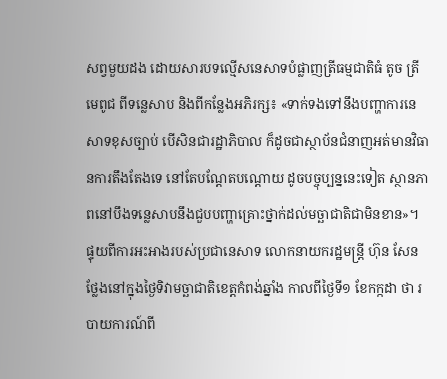សព្វមួយដង ដោយសារបទល្មើសនេសាទបំផ្លាញត្រីធម្មជាតិធំ តូច ត្រីមេពូជ ពីទន្លេសាប និងពីកន្លែងអភិរក្ស៖ «ទាក់ទងទៅនឹងបញ្ហាការនេសាទខុសច្បាប់ បើសិនជារដ្ឋាភិបាល ក៏ដូចជាស្ថាប័នជំនាញអត់មានវិធានការតឹងតែងទេ នៅតែបណ្ដែតបណ្ដោយ ដូចបច្ចុប្បន្ននេះទៀត ស្ថានភាពនៅបឹងទន្លេសាបនឹងជួបបញ្ហាគ្រោះថ្នាក់ដល់មច្ឆាជាតិជាមិនខាន»។
ផ្ទុយពីការអះអាងរបស់ប្រជានេសាទ លោកនាយករដ្ឋមន្ត្រី ហ៊ុន សែន ថ្លែងនៅក្នុងថ្ងៃទិវាមច្ឆាជាតិខេត្តកំពង់ឆ្នាំង កាលពីថ្ងៃទី១ ខែកក្កដា ថា របាយការណ៍ពី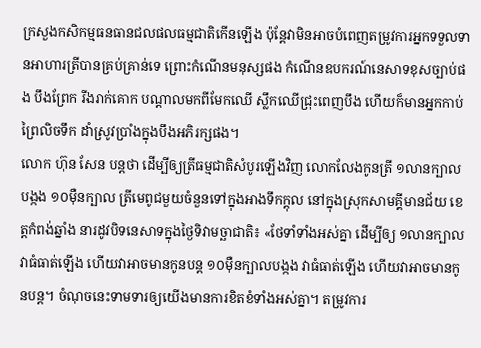ក្រសួងកសិកម្មធនធានជលផលធម្មជាតិកើនឡើង ប៉ុន្តែវាមិនអាចបំពេញតម្រូវការអ្នកទទួលទានអាហារត្រីបានគ្រប់គ្រាន់ទេ ព្រោះកំណើនមនុស្សផង កំណើនឧបករណ៍នេសាទខុសច្បាប់ផង បឹងព្រែក រីងរាក់គោក បណ្ដាលមកពីមែកឈើ ស្លឹកឈើជ្រុះពេញបឹង ហើយក៏មានអ្នកកាប់ព្រៃលិចទឹក ដាំស្រូវប្រាំងក្នុងបឹងអភិរក្សផង។
លោក ហ៊ុន សែន បន្តថា ដើម្បីឲ្យត្រីធម្មជាតិសំបូរឡើងវិញ លោកលែងកូនត្រី ១លានក្បាល បង្កង ១០ម៉ឺនក្បាល ត្រីមេពូជមួយចំនួនទៅក្នុងអាងទឹកក្តុល នៅក្នុងស្រុកសាមគ្គីមានជ័យ ខេត្តកំពង់ឆ្នាំង នារដូវបិទនេសាទក្នុងថ្ងៃទិវាមច្ឆាជាតិ៖ «ថែទាំទាំងអស់គ្នា ដើម្បីឲ្យ ១លានក្បាលវាធំធាត់ឡើង ហើយវាអាចមានកូនបន្ត ១០ម៉ឺនក្បាលបង្កង វាធំធាត់ឡើង ហើយវាអាចមានកូនបន្ត។ ចំណុចនេះទាមទារឲ្យយើងមានការខិតខំទាំងអស់គ្នា។ តម្រូវការ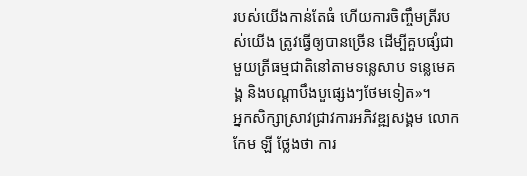របស់យើងកាន់តែធំ ហើយការចិញ្ចឹមត្រីរបស់យើង ត្រូវធ្វើឲ្យបានច្រើន ដើម្បីគួបផ្សំជាមួយត្រីធម្មជាតិនៅតាមទន្លេសាប ទន្លេមេគង្គ និងបណ្ដាបឹងបួផ្សេងៗថែមទៀត»។
អ្នកសិក្សាស្រាវជ្រាវការអភិវឌ្ឍសង្គម លោក កែម ឡី ថ្លែងថា ការ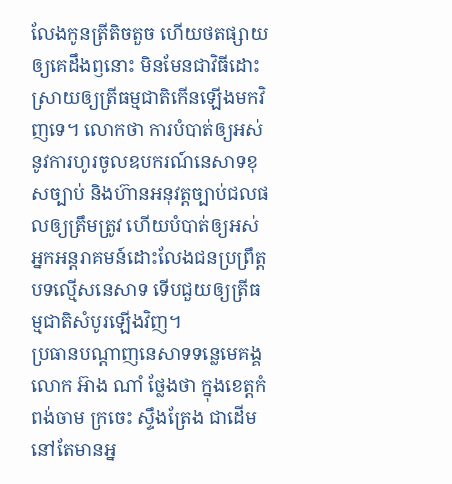លែងកូនត្រីតិចតួច ហើយថតផ្សាយឲ្យគេដឹងឭនោះ មិនមែនជាវិធីដោះស្រាយឲ្យត្រីធម្មជាតិកើនឡើងមកវិញទេ។ លោកថា ការបំបាត់ឲ្យអស់នូវការហូរចូលឧបករណ៍នេសាទខុសច្បាប់ និងហ៊ានអនុវត្តច្បាប់ជលផលឲ្យត្រឹមត្រូវ ហើយបំបាត់ឲ្យអស់អ្នកអន្តរាគមន៍ដោះលែងជនប្រព្រឹត្តបទល្មើសនេសាទ ទើបជួយឲ្យត្រីធម្មជាតិសំបូរឡើងវិញ។
ប្រធានបណ្ដាញនេសាទទន្លេមេគង្គ លោក អ៊ាង ណាំ ថ្លែងថា ក្នុងខេត្តកំពង់ចាម ក្រចេះ ស្ទឹងត្រែង ជាដើម នៅតែមានអ្ន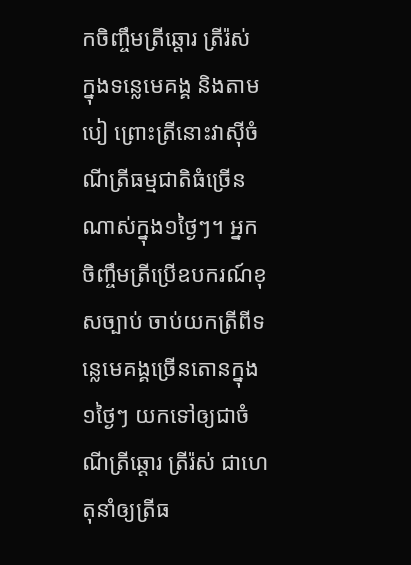កចិញ្ចឹមត្រីឆ្ដោរ ត្រីរ៉ស់ ក្នុងទន្លេមេគង្គ និងតាមបៀ ព្រោះត្រីនោះវាស៊ីចំណីត្រីធម្មជាតិធំច្រើនណាស់ក្នុង១ថ្ងៃៗ។ អ្នកចិញ្ចឹមត្រីប្រើឧបករណ៍ខុសច្បាប់ ចាប់យកត្រីពីទន្លេមេគង្គច្រើនតោនក្នុង១ថ្ងៃៗ យកទៅឲ្យជាចំណីត្រីឆ្ដោរ ត្រីរ៉ស់ ជាហេតុនាំឲ្យត្រីធ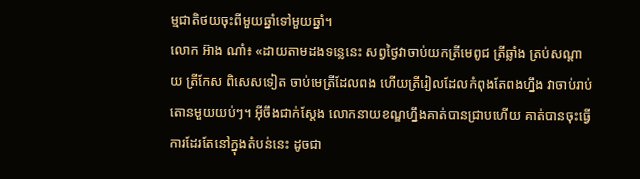ម្មជាតិថយចុះពីមួយឆ្នាំទៅមួយឆ្នាំ។
លោក អ៊ាង ណាំ៖ «ដាយតាមដងទន្លេនេះ សព្វថ្ងៃវាចាប់យកត្រីមេពូជ ត្រីឆ្លាំង ត្រប់សណ្ដាយ ត្រីកែស ពិសេសទៀត ចាប់មេត្រីដែលពង ហើយត្រីរៀលដែលកំពុងតែពងហ្នឹង វាចាប់រាប់តោនមួយយប់ៗ។ អ៊ីចឹងជាក់ស្ដែង លោកនាយខណ្ឌហ្នឹងគាត់បានជ្រាបហើយ គាត់បានចុះធ្វើការដែរតែនៅក្នុងតំបន់នេះ ដូចជា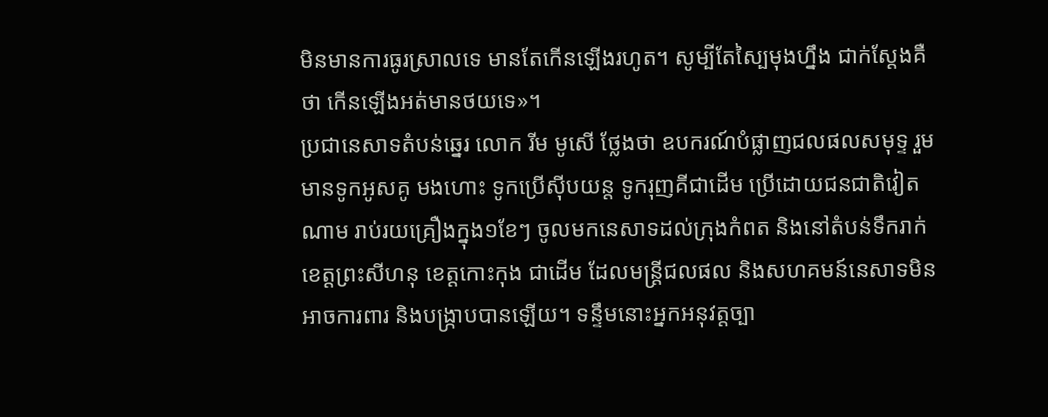មិនមានការធូរស្រាលទេ មានតែកើនឡើងរហូត។ សូម្បីតែស្បៃមុងហ្នឹង ជាក់ស្ដែងគឺថា កើនឡើងអត់មានថយទេ»។
ប្រជានេសាទតំបន់ឆ្នេរ លោក រីម មូសើ ថ្លែងថា ឧបករណ៍បំផ្លាញជលផលសមុទ្ទ រួមមានទូកអូសគូ មងហោះ ទូកប្រើស៊ីបយន្ត ទូករុញគីជាដើម ប្រើដោយជនជាតិវៀតណាម រាប់រយគ្រឿងក្នុង១ខែៗ ចូលមកនេសាទដល់ក្រុងកំពត និងនៅតំបន់ទឹករាក់ខេត្តព្រះសីហនុ ខេត្តកោះកុង ជាដើម ដែលមន្ត្រីជលផល និងសហគមន៍នេសាទមិនអាចការពារ និងបង្ក្រាបបានឡើយ។ ទន្ទឹមនោះអ្នកអនុវត្តច្បា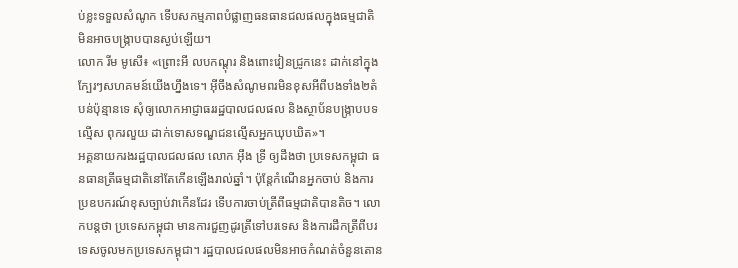ប់ខ្លះទទួលសំណូក ទើបសកម្មភាពបំផ្លាញធនធានជលផលក្នុងធម្មជាតិ មិនអាចបង្ក្រាបបានស្ងប់ឡើយ។
លោក រីម មូសើ៖ «ព្រោះអី លបកណ្ដុរ និងពោះវៀនជ្រូកនេះ ដាក់នៅក្នុងក្បែរៗសហគមន៍យើងហ្នឹងទេ។ អ៊ីចឹងសំណូមពរមិនខុសអីពីបងទាំង២តំបន់ប៉ុន្មានទេ សុំឲ្យលោកអាជ្ញាធររដ្ឋបាលជលផល និងស្ថាប័នបង្ក្រាបបទល្មើស ពុករលួយ ដាក់ទោសទណ្ឌជនល្មើសអ្នកឃុបឃិត»។
អគ្គនាយករងរដ្ឋបាលជលផល លោក អ៊ឹង ទ្រី ឲ្យដឹងថា ប្រទេសកម្ពុជា ធនធានត្រីធម្មជាតិនៅតែកើនឡើងរាល់ឆ្នាំ។ ប៉ុន្តែកំណើនអ្នកចាប់ និងការប្រឧបករណ៍ខុសច្បាប់វាកើនដែរ ទើបការចាប់ត្រីពីធម្មជាតិបានតិច។ លោកបន្តថា ប្រទេសកម្ពុជា មានការជួញដូរត្រីទៅបរទេស និងការដឹកត្រីពីបរទេសចូលមកប្រទេសកម្ពុជា។ រដ្ឋបាលជលផលមិនអាចកំណត់ចំនួនតោន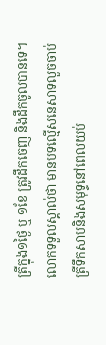ត្រីក្នុង១ថ្ងៃ ឬ ១ខែ ត្រូវដឹកចេញ និងដឹកចូលបានទេ។
លោកទទួលស្គាល់ថា មានបទល្មើសនេសាទលួចចាប់ត្រីទឹកសាបនិងសមុទ្ទនៅពេលយប់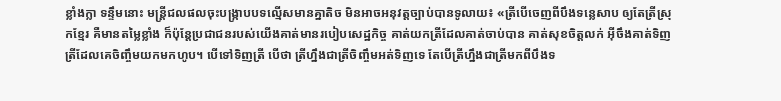ខ្លាំងក្លា ទន្ទឹមនោះ មន្ត្រីជលផលចុះបង្ក្រាបបទល្មើសមានគ្នាតិច មិនអាចអនុវត្តច្បាប់បានទូលាយ៖ «ត្រីបើចេញពីបឹងទន្លេសាប ឲ្យតែត្រីស្រុកខ្មែរ គឺមានតម្លៃខ្លាំង ក៏ប៉ុន្តែប្រជាជនរបស់យើងគាត់មានរបៀបសេដ្ឋកិច្ច គាត់យកត្រីដែលគាត់ចាប់បាន គាត់សុខចិត្តលក់ អ៊ីចឹងគាត់ទិញត្រីដែលគេចិញ្ចឹមយកមកហូប។ បើទៅទិញត្រី បើថា ត្រីហ្នឹងជាត្រីចិញ្ចឹមអត់ទិញទេ តែបើត្រីហ្នឹងជាត្រីមកពីបឹងទ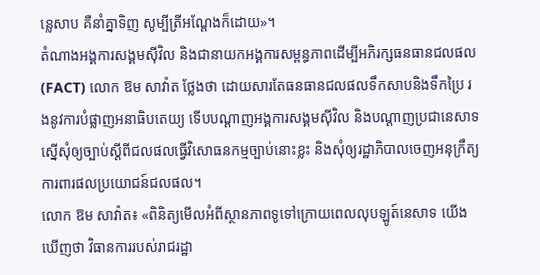ន្លេសាប គឺនាំគ្នាទិញ សូម្បីត្រីអណ្ដែងក៏ដោយ»។
តំណាងអង្គការសង្គមស៊ីវិល និងជានាយកអង្គការសម្ពន្ធភាពដើម្បីអភិរក្សធនធានជលផល (FACT) លោក ឱម សាវ៉ាត ថ្លែងថា ដោយសារតែធនធានជលផលទឹកសាបនិងទឹកប្រៃ រងនូវការបំផ្លាញអនាធិបតេយ្យ ទើបបណ្ដាញអង្គការសង្គមស៊ីវិល និងបណ្ដាញប្រជានេសាទស្នើសុំឲ្យច្បាប់ស្ដីពីជលផលធ្វើវិសោធនកម្មច្បាប់នោះខ្លះ និងសុំឲ្យរដ្ឋាភិបាលចេញអនុក្រឹត្យការពារផលប្រយោជន៍ជលផល។
លោក ឱម សាវ៉ាត៖ «ពិនិត្យមើលអំពីស្ថានភាពទូទៅក្រោយពេលលុបឡូត៍នេសាទ យើងឃើញថា វិធានការរបស់រាជរដ្ឋា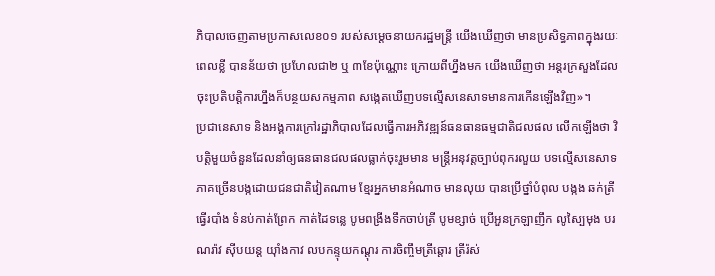ភិបាលចេញតាមប្រកាសលេខ០១ របស់សម្ដេចនាយករដ្ឋមន្ត្រី យើងឃើញថា មានប្រសិទ្ធភាពក្នុងរយៈពេលខ្លី បានន័យថា ប្រហែលជា២ ឬ ៣ខែប៉ុណ្ណោះ ក្រោយពីហ្នឹងមក យើងឃើញថា អន្តរក្រសួងដែលចុះប្រតិបត្តិការហ្នឹងក៏បន្ថយសកម្មភាព សង្កេតឃើញបទល្មើសនេសាទមានការកើនឡើងវិញ»។
ប្រជានេសាទ និងអង្គការក្រៅរដ្ឋាភិបាលដែលធ្វើការអភិវឌ្ឍន៍ធនធានធម្មជាតិជលផល លើកឡើងថា វិបត្តិមួយចំនួនដែលនាំឲ្យធនធានជលផលធ្លាក់ចុះរួមមាន មន្ត្រីអនុវត្តច្បាប់ពុករលួយ បទល្មើសនេសាទភាគច្រើនបង្កដោយជនជាតិវៀតណាម ខ្មែរអ្នកមានអំណាច មានលុយ បានប្រើថ្នាំបំពុល បង្កង ឆក់ត្រី ធ្វើរបាំង ទំនប់កាត់ព្រែក កាត់ដៃទន្លេ បូមពង្រីងទឹកចាប់ត្រី បូមខ្សាច់ ប្រើអួនក្រឡាញឹក លូស្បៃមុង បរណរ៉ាវ ស៊ីបយន្ត យ៉ាំងកាវ លបកន្ទុយកណ្ដុរ ការចិញ្ចឹមត្រីឆ្តោរ ត្រីរ៉ស់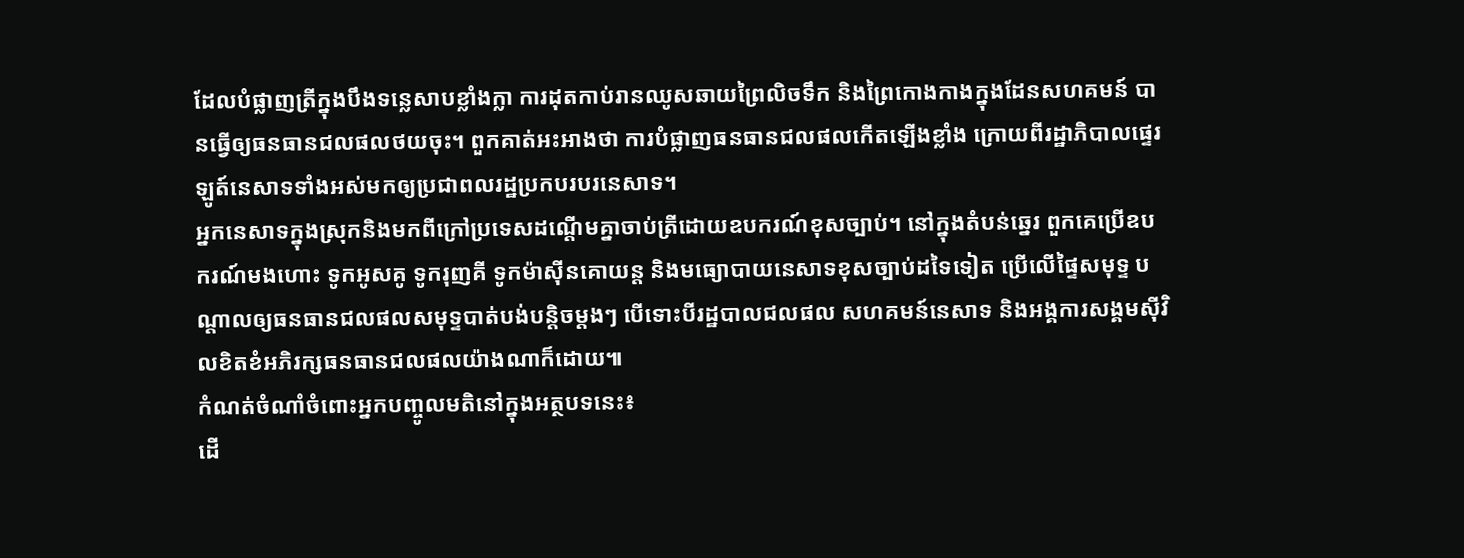ដែលបំផ្លាញត្រីក្នុងបឹងទន្លេសាបខ្លាំងក្លា ការដុតកាប់រានឈូសឆាយព្រៃលិចទឹក និងព្រៃកោងកាងក្នុងដែនសហគមន៍ បានធ្វើឲ្យធនធានជលផលថយចុះ។ ពួកគាត់អះអាងថា ការបំផ្លាញធនធានជលផលកើតឡើងខ្លាំង ក្រោយពីរដ្ឋាភិបាលផ្ទេរឡូត៍នេសាទទាំងអស់មកឲ្យប្រជាពលរដ្ឋប្រកបរបរនេសាទ។
អ្នកនេសាទក្នុងស្រុកនិងមកពីក្រៅប្រទេសដណ្ដើមគ្នាចាប់ត្រីដោយឧបករណ៍ខុសច្បាប់។ នៅក្នុងតំបន់ឆ្នេរ ពួកគេប្រើឧបករណ៍មងហោះ ទូកអូសគូ ទូករុញគី ទូកម៉ាស៊ីនគោយន្ត និងមធ្យោបាយនេសាទខុសច្បាប់ដទៃទៀត ប្រើលើផ្ទៃសមុទ្ទ បណ្ដាលឲ្យធនធានជលផលសមុទ្ទបាត់បង់បន្តិចម្តងៗ បើទោះបីរដ្ឋបាលជលផល សហគមន៍នេសាទ និងអង្គការសង្គមស៊ីវិលខិតខំអភិរក្សធនធានជលផលយ៉ាងណាក៏ដោយ៕
កំណត់ចំណាំចំពោះអ្នកបញ្ចូលមតិនៅក្នុងអត្ថបទនេះ៖
ដើ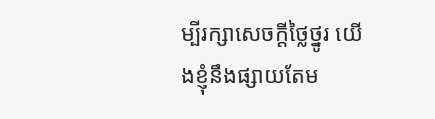ម្បីរក្សាសេចក្ដីថ្លៃថ្នូរ យើងខ្ញុំនឹងផ្សាយតែម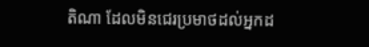តិណា ដែលមិនជេរប្រមាថដល់អ្នកដ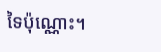ទៃប៉ុណ្ណោះ។